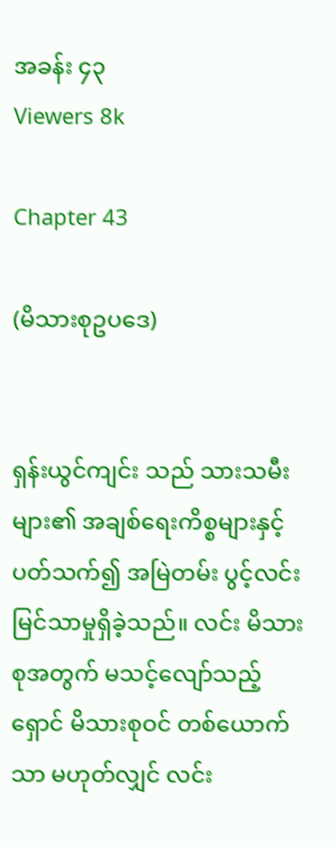အခန်း ၄၃
Viewers 8k

Chapter 43

(မိသားစုဥပဒေ)


ရှန်းယွင်ကျင်း သည် သားသမီးများ၏ အချစ်ရေးကိစ္စများနှင့်ပတ်သက်၍ အမြဲတမ်း ပွင့်လင်းမြင်သာမှုရှိခဲ့သည်။ လင်း မိသားစုအတွက် မသင့်လျော်သည့် ရှောင် မိသားစုဝင် တစ်ယောက်သာ မဟုတ်လျှင် လင်း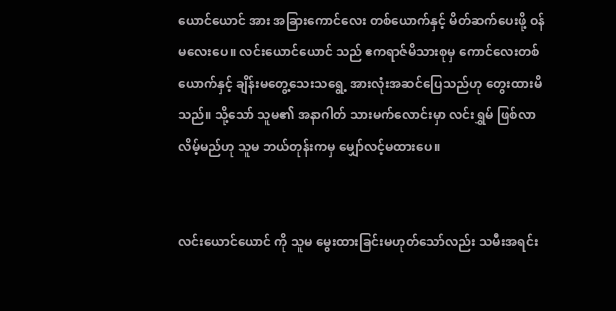ယောင်ယောင် အား အခြားကောင်လေး တစ်ယောက်နှင့် မိတ်ဆက်ပေးဖို့ ဝန်မလေးပေ။ လင်းယောင်ယောင် သည် ဧကရာဇ်မိသားစုမှ ကောင်လေးတစ်ယောက်နှင့် ချိန်းမတွေ့သေးသရွေ့ အားလုံးအဆင်ပြေသည်ဟု တွေးထားမိသည်။ သို့သော် သူမ၏ အနာဂါတ် သားမက်လောင်းမှာ လင်းရွှမ် ဖြစ်လာလိမ့်မည်ဟု သူမ ဘယ်တုန်းကမှ မျှော်လင့်မထားပေ။


လင်းယောင်ယောင် ကို သူမ မွေးထားခြင်းမဟုတ်သော်လည်း သမီးအရင်း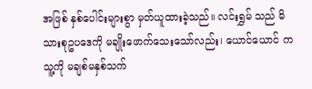အဖြစ် နှစ်ပေါင်းများစွာ မှတ်ယူထားခဲ့သည်။ လင်းရွှမ် သည် မိသားစုဥပဒေကို မချိုးဖောက်သေးသော်လည်း၊ ယောင်ယောင် က သူ့ကို မချစ်မနှစ်သက်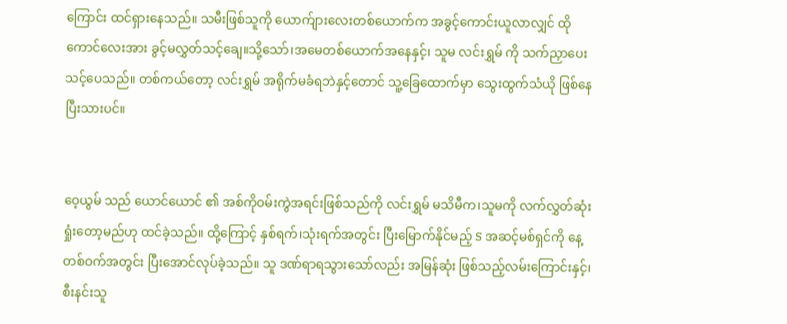ကြောင်း ထင်ရှားနေသည်။ သမီးဖြစ်သူကို ယောက်ျားလေးတစ်ယောက်က အခွင့်ကောင်းယူလာလျှင် ထိုကောင်လေးအား ခွင့်မလွှတ်သင့်ချေ။သို့သော်၊အမေတစ်ယောက်အနေနှင့်၊ သူမ လင်းရွှမ် ကို သက်ညှာပေးသင့်ပေသည်။ တစ်ကယ်တော့ လင်းရွှမ် အရိုက်မခံရဘဲနှင့်တောင် သူ့ခြေထောက်မှာ သွေးထွက်သံယို ဖြစ်နေပြီးသားပင်။


ဝေ့ယွမ် သည် ယောင်ယောင် ၏ အစ်ကိုဝမ်းကွဲအရင်းဖြစ်သည်ကို လင်းရွှမ် မသိမီက၊သူမကို လက်လွှတ်ဆုံးရှုံးတော့မည်ဟု ထင်ခဲ့သည်။ ထို့ကြောင့် နှစ်ရက်၊သုံးရက်အတွင်း ပြီးမြောက်နိုင်မည့် S အဆင့်မစ်ရှင်ကို နေ့တစ်ဝက်အတွင်း ပြီးအောင်လုပ်ခဲ့သည်။ သူ ဒဏ်ရာရသွားသော်လည်း အမြန်ဆုံး ဖြစ်သည့်လမ်းကြောင်းနှင့်၊စီးနင်းသူ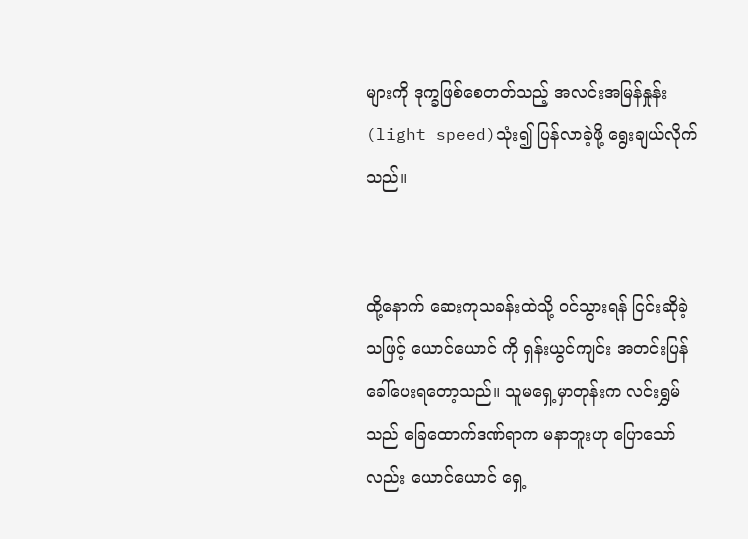များကို ဒုက္ခဖြစ်စေတတ်သည့် အလင်းအမြန်နှုန်း(light speed)သုံး၍ ပြန်လာခဲ့ဖို့ ရွေးချယ်လိုက်သည်။


ထို့နောက် ဆေးကုသခန်းထဲသို့ ဝင်သွားရန် ငြင်းဆိုခဲ့သဖြင့် ယောင်ယောင် ကို ရှန်းယွင်ကျင်း အတင်းပြန်ခေါ်ပေးရတော့သည်။ သူမရှေ့မှာတုန်းက လင်းရွှမ်သည် ခြေထောက်ဒဏ်ရာက မနာဘူးဟု ပြောသော်လည်း ယောင်ယောင် ရှေ့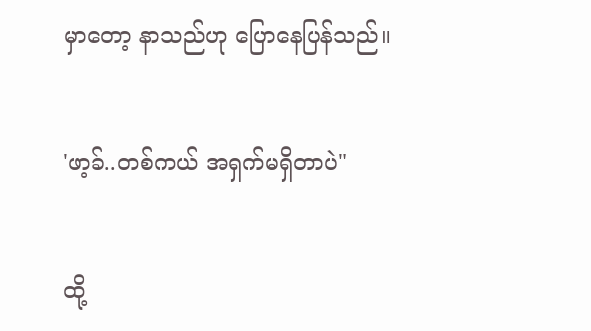မှာတော့ နာသည်ဟု ပြောနေပြန်သည်။


'ဖာ့ခ်..တစ်ကယ် အရှက်မရှိတာပဲ"


ထို့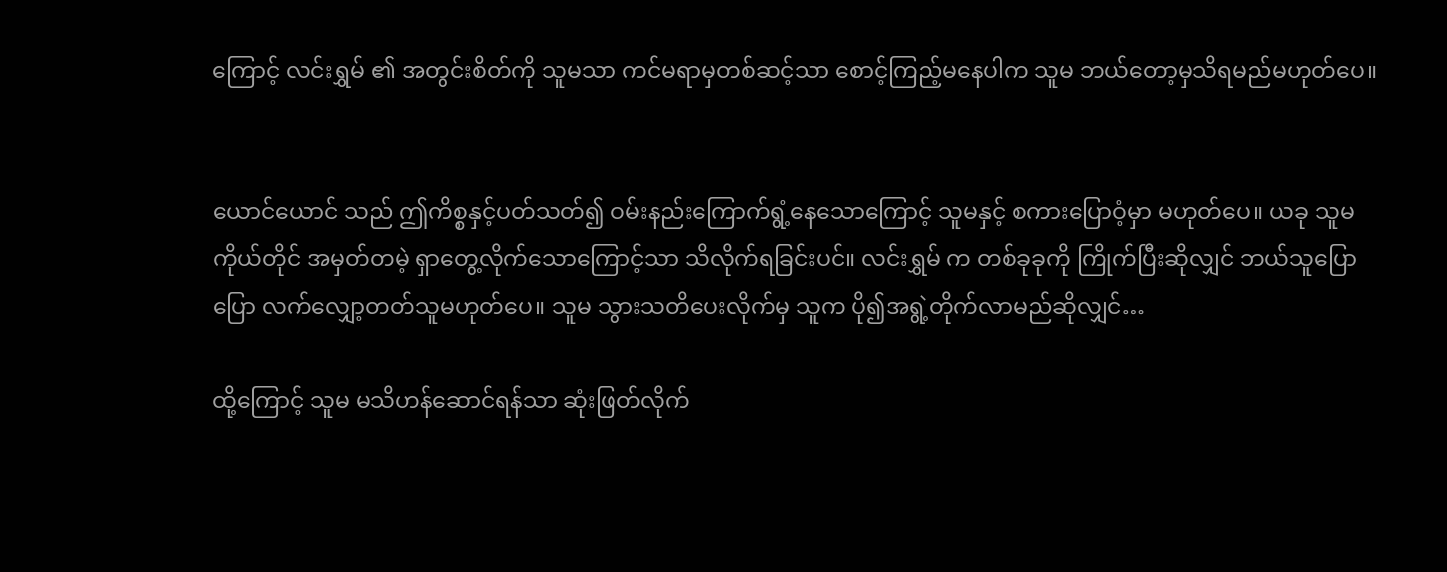ကြောင့် လင်းရွှမ် ၏ အတွင်းစိတ်ကို သူမသာ ကင်မရာမှတစ်ဆင့်သာ စောင့်ကြည့်မနေပါက သူမ ဘယ်တော့မှသိရမည်မဟုတ်ပေ။


ယောင်ယောင် သည် ဤကိစ္စနှင့်ပတ်သတ်၍ ဝမ်းနည်းကြောက်ရွံ့နေသောကြောင့် သူမနှင့် စကားပြောဝံ့မှာ မဟုတ်ပေ။ ယခု သူမကိုယ်တိုင် အမှတ်တမဲ့ ရှာတွေ့လိုက်သောကြောင့်သာ သိလိုက်ရခြင်းပင်။ လင်းရွှမ် က တစ်ခုခုကို ကြိုက်ပြီးဆိုလျှင် ဘယ်သူပြောပြော လက်လျှော့တတ်သူမဟုတ်ပေ။ သူမ သွားသတိပေးလိုက်မှ သူက ပို၍အရွဲ့တိုက်လာမည်ဆိုလျှင်…

ထို့ကြောင့် သူမ မသိဟန်ဆောင်ရန်သာ ဆုံးဖြတ်လိုက်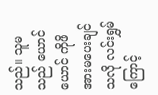သည်။ သူမသည် ယောင်ယောင် ကိုဖိအားမပေးချင်သလို လင်းရွှမ် ကြောင့်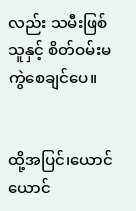လည်း သမီးဖြစ်သူနှင့် စိတ်ဝမ်းမကွဲစေချင်ပေ။


ထို့အပြင်၊ယောင်ယောင်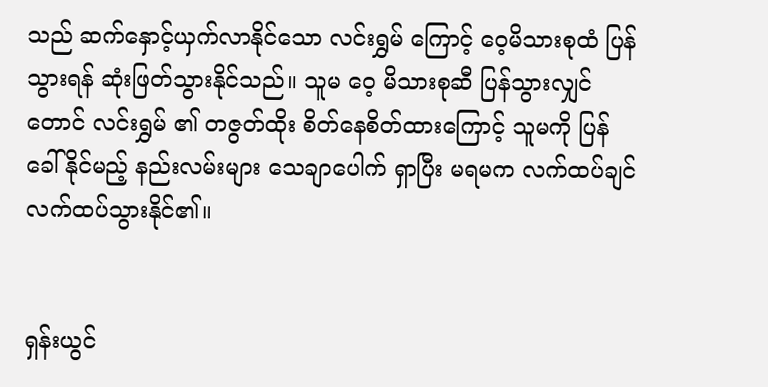သည် ဆက်နှောင့်ယှက်လာနိုင်သော လင်းရွှမ် ကြောင့် ဝေ့မိသားစုထံ ပြန်သွားရန် ဆုံးဖြတ်သွားနိုင်သည်။ သူမ ဝေ့ မိသားစုဆီ ပြန်သွားလျှင်တောင် လင်းရွှမ် ၏ တဇွတ်ထိုး စိတ်နေစိတ်ထားကြောင့် သူမကို ပြန်ခေါ်နိုင်မည့် နည်းလမ်းများ သေချာပေါက် ရှာပြီး မရမက လက်ထပ်ချင်လက်ထပ်သွားနိုင်၏။


ရှန်းယွင်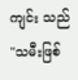ကျင်း သည် "သမီးဖြစ်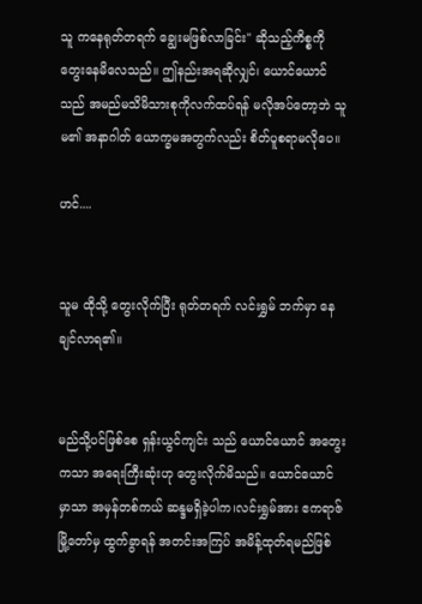သူ ကနေရုတ်တရက် ချွေးမဖြစ်လာခြင်း" ဆိုသည့်ကိစ္စကို တွေးနေမိလေသည်။ ဤနည်းအရဆိုလျှင်၊ ယောင်ယောင် သည် အမည်မသိမိသားစုကိုလက်ထပ်ရန် မလိုအပ်တော့ဘဲ သူမ၏ အနာဂါတ် ယောက္ခမအတွက်လည်း စိတ်ပူစရာမလိုပေ။

ဟင်....


သူမ ထိုသို့ တွေးလိုက်ပြီး ရုတ်တရက် လင်းရွှမ် ဘက်မှာ နေချင်လာရ၏။


မည်သို့ပင်ဖြစ်စေ ရှန်းယွင်ကျင်း သည် ယောင်ယောင် အတွေးကသာ အရေးကြီးဆုံးဟု တွေးလိုက်မိသည်။ ယောင်ယောင် မှာသာ အမှန်တစ်ကယ် ဆန္ဒမရှိခဲ့ပါက၊လင်းရွှမ်အား ဧကရာဇ်မြို့တော်မှ ထွက်ခွာရန် အတင်းအကြပ် အမိန့်ထုတ်ရမည်ဖြစ်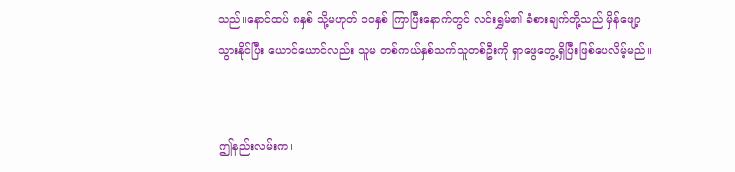သည်။နောင်ထပ် ၈နှစ် သို့မဟုတ် ၁၀နှစ် ကြာပြီးနောက်တွင် လင်းရွှမ်၏ ခံစားချက်တို့သည် မှိန်ဖျော့သွားနိုင်ပြီး ယောင်ယောင်လည်း သူမ တစ်ကယ်နှစ်သက်သူတစ်ဦးကို ရှာဖွေတွေ့ရှိပြီးဖြစ်ပေလိမ့်မည်။


ဤနည်းလမ်းက၊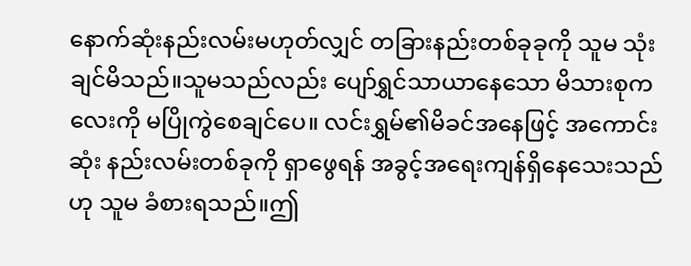နောက်ဆုံးနည်းလမ်းမဟုတ်လျှင် တခြားနည်းတစ်ခုခုကို သူမ သုံးချင်မိသည်။သူမသည်လည်း ပျော်ရွှင်သာယာနေသော မိသားစုကလေးကို မပြိုကွဲစေချင်ပေ။ လင်းရွှမ်၏မိခင်အနေဖြင့် အကောင်းဆုံး နည်းလမ်းတစ်ခုကို ရှာဖွေရန် အခွင့်အရေးကျန်ရှိနေသေးသည်ဟု သူမ ခံစားရသည်။ဤ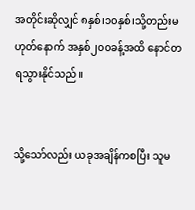အတိုင်းဆိုလျှင် ၈နှစ်၊၁၀နှစ်၊သို့တည်းမဟုတ်နောက် အနှစ်၂၀၀ခန့်အထိ နောင်တရသွားနိုင်သည်။


သို့သော်လည်း ယခုအချိန်ကစပြီး သူမ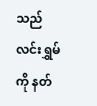သည် လင်းရွှမ် ကို နတ်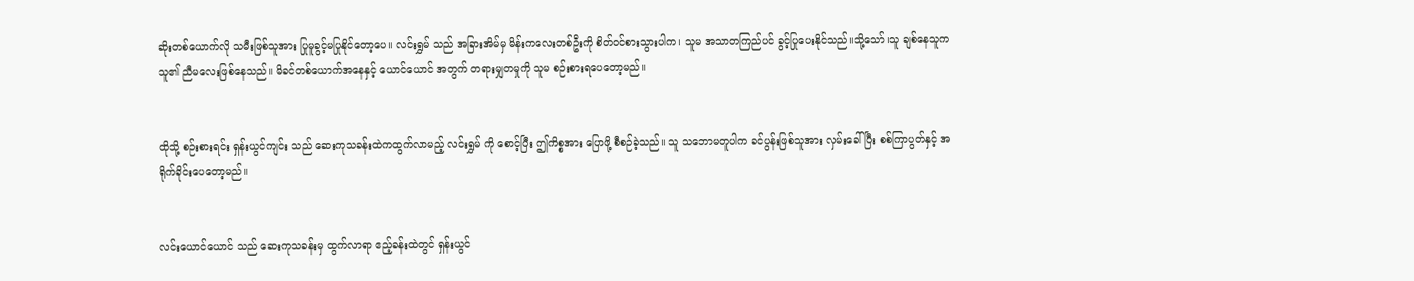ဆိုးတစ်ယောက်လို သမီးဖြစ်သူအား ပြုမူခွင့်မပြုနိုင်တော့ပေ။ လင်းရွှမ် သည် အခြားအိမ်မှ မိန်းကလေးတစ်ဦးကို စိတ်ဝင်စားသွားပါက၊ သူမ အသာတကြည်ပင် ခွင့်ပြုပေးနိုင်သည်။သို့သော်၊သူ ချစ်နေသူက သူ၏ ညီမလေးဖြစ်‌နေသည်။ မိခင်တစ်ယောက်အနေနှင့် ယောင်ယောင် အတွက် တရားမျှတမှုကို သူမ စဉ်းစားရပေတော့မည်။


ထိုသို့ စဉ်းစားရင်း ရှန်းယွင်ကျင်း သည် ဆေးကုသခန်းထဲကထွက်လာမည့် လင်းရွှမ် ကို စောင့်ပြီး ဤကိစ္စအား ပြောဖို့ စီစဉ်ခဲ့သည်။ သူ သဘောမတူပါက ခင်ပွန်းဖြစ်သူအား လှမ်းခေါ်ပြီး စစ်ကြာပွတ်နှင့် အရိုက်ခိုင်းပေတော့မည်။


လင်းယောင်ယောင် သည် ဆေးကုသခန်းမှ ထွက်လာရာ ဧည့်ခန်းထဲတွင် ရှန်းယွင်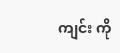ကျင်း ကို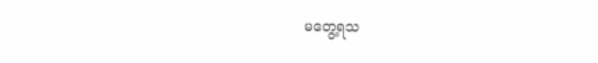မတွေ့ရသ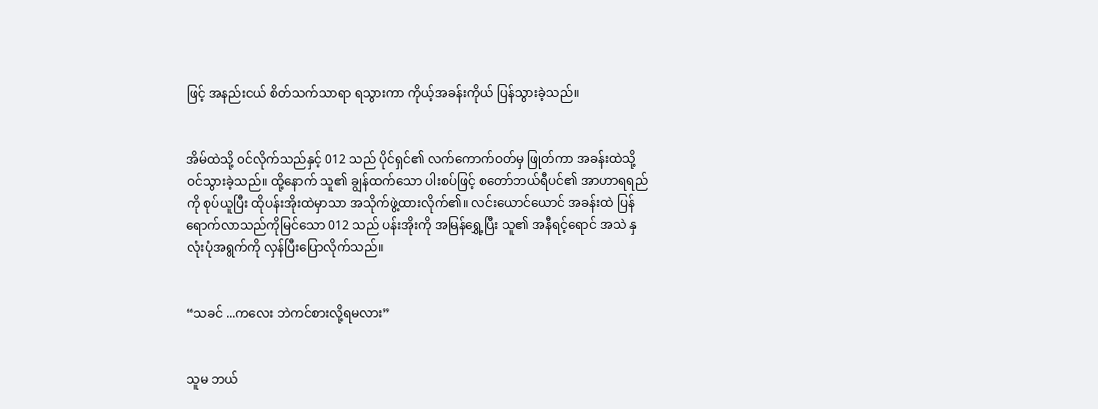ဖြင့် အနည်းငယ် စိတ်သက်သာရာ ရသွားကာ ကိုယ့်အခန်းကိုယ် ပြန်သွားခဲ့သည်။


အိမ်ထဲသို့ ၀င်လိုက်သည်နှင့် 012 သည် ပိုင်ရှင်၏ လက်ကောက်ဝတ်မှ ဖြုတ်ကာ အခန်းထဲသို့ ဝင်သွားခဲ့သည်။ ထို့နောက် သူ၏ ချွန်ထက်သော ပါးစပ်ဖြင့် စတော်ဘယ်ရီပင်၏ အာဟာရရည်ကို စုပ်ယူပြီး ထိုပန်းအိုးထဲမှာသာ အသိုက်ဖွဲ့ထားလိုက်၏။ လင်းယောင်ယောင် အခန်းထဲ ပြန်ရောက်လာသည်ကိုမြင်သော 012 သည် ပန်းအိုးကို အမြန်ရွှေ့ပြီး သူ၏ အနီရင့်ရောင် အသဲ နှလုံးပုံအရွက်ကို လှန်ပြီးပြောလိုက်သည်။


“သခင် ...ကလေး ဘဲကင်စားလို့ရမလား”


သူမ ဘယ်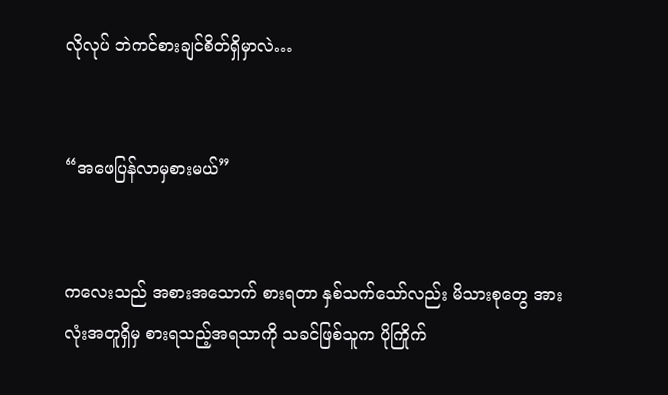လိုလုပ် ဘဲကင်စားချင်စိတ်ရှိမှာလဲ…


“အဖေပြန်လာမှစားမယ်”


ကလေးသည် အစားအသောက် စားရတာ နှစ်သက်သော်လည်း မိသားစုတွေ အားလုံးအတူရှိမှ စားရသည့်အရသာကို သခင်ဖြစ်သူက ပိုကြိုက်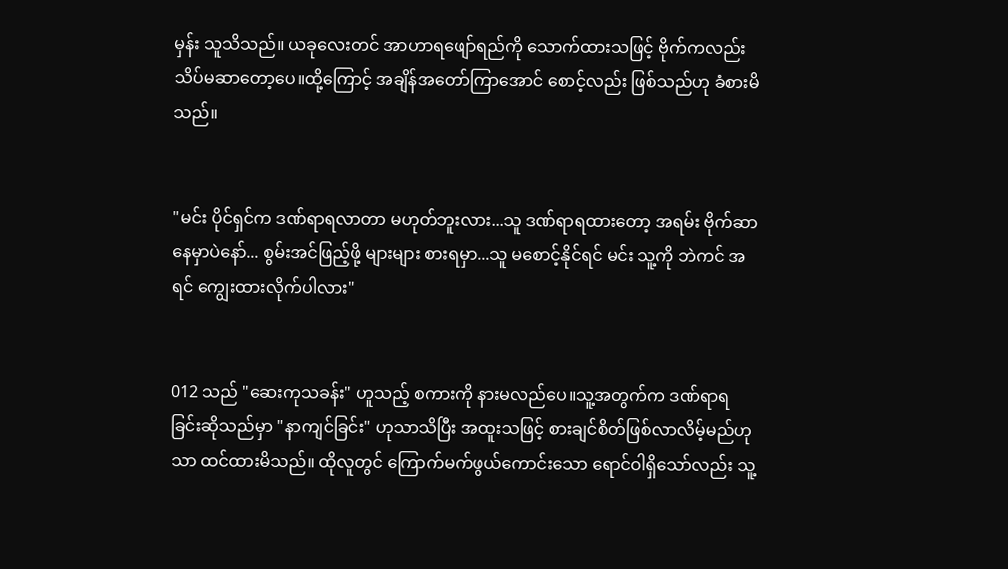မှန်း သူသိသည်။ ယခုလေးတင် အာဟာရဖျော်ရည်ကို သောက်ထားသဖြင့် ဗိုက်ကလည်း သိပ်မဆာတော့ပေ။ထို့ကြောင့် အချိန်အတော်ကြာအောင် စောင့်လည်း ဖြစ်သည်ဟု ခံစားမိသည်။


"မင်း ပိုင်ရှင်က ဒဏ်ရာရလာတာ မဟုတ်ဘူးလား...သူ ဒဏ်ရာရထားတော့ အရမ်း ဗိုက်ဆာနေမှာပဲနော်... စွမ်းအင်ဖြည့်ဖို့ များများ စားရမှာ...သူ မစောင့်နိုင်ရင် မင်း သူ့ကို ဘဲကင် အရင် ကျွေးထားလိုက်ပါလား"


012 သည် "ဆေးကုသခန်း" ဟူသည့် စကားကို နားမလည်ပေ။သူ့အတွက်က ဒဏ်ရာရခြင်းဆိုသည်မှာ "နာကျင်ခြင်း" ဟုသာသိပြီး အထူးသဖြင့် စားချင်စိတ်ဖြစ်လာလိမ့်မည်ဟုသာ ထင်ထားမိသည်။ ထိုလူတွင် ကြောက်မက်ဖွယ်ကောင်းသော ရောင်ဝါရှိသော်လည်း သူ့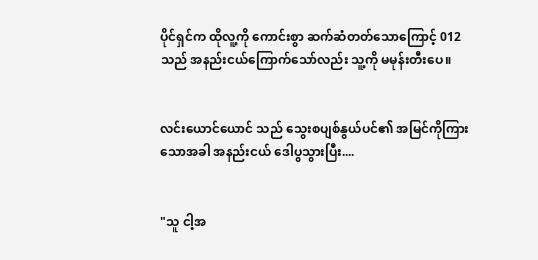ပိုင်ရှင်က ထိုလူ့ကို ကောင်းစွာ ဆက်ဆံတတ်သောကြောင့် 012 သည် အနည်းငယ်ကြောက်သော်လည်း သူ့ကို မမုန်းတီးပေ။


လင်းယောင်ယောင် သည် သွေးစပျစ်နွယ်ပင်၏ အမြင်ကိုကြားသောအခါ အနည်းငယ် ဒေါပွသွားပြီး....


"သူ ငါ့အ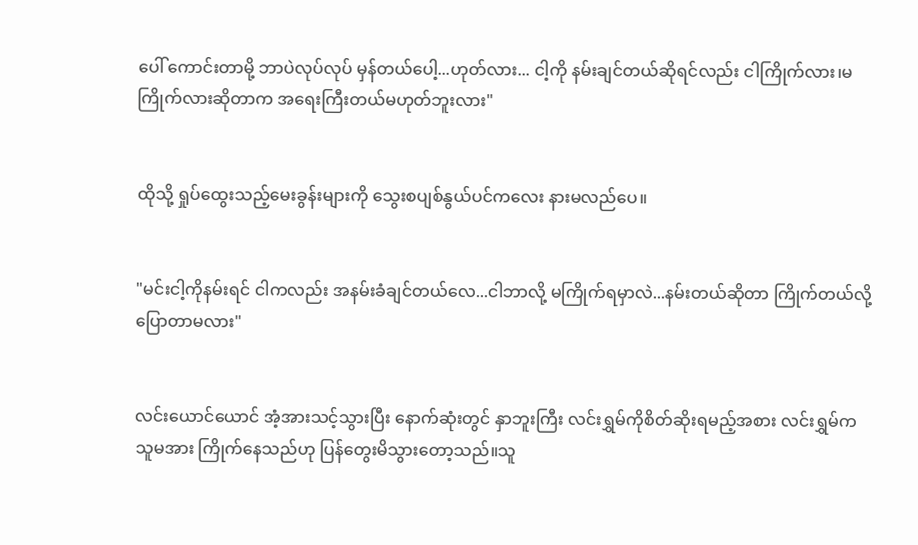ပေါ် ကောင်းတာမို့ ဘာပဲလုပ်လုပ် မှန်တယ်ပေါ့...ဟုတ်လား... ငါ့ကို နမ်းချင်တယ်ဆိုရင်လည်း ငါကြိုက်လား၊မကြိုက်လားဆိုတာက အရေးကြီးတယ်မဟုတ်ဘူးလား"


ထိုသို့ ရှုပ်ထွေးသည့်မေးခွန်းများကို သွေးစပျစ်နွယ်ပင်ကလေး နားမလည်ပေ။


"မင်းငါ့ကိုနမ်းရင် ငါကလည်း အနမ်းခံချင်တယ်လေ...ငါဘာလို့ မကြိုက်ရမှာလဲ...နမ်းတယ်ဆိုတာ ကြိုက်တယ်လို့ပြောတာမလား"


လင်းယောင်ယောင် အံ့အားသင့်သွားပြီး နောက်ဆုံးတွင် နှာဘူးကြီး လင်းရွှမ်ကိုစိတ်ဆိုးရမည့်အစား လင်းရွှမ်က သူမအား ကြိုက်နေသည်ဟု ပြန်တွေးမိသွားတော့သည်။သူ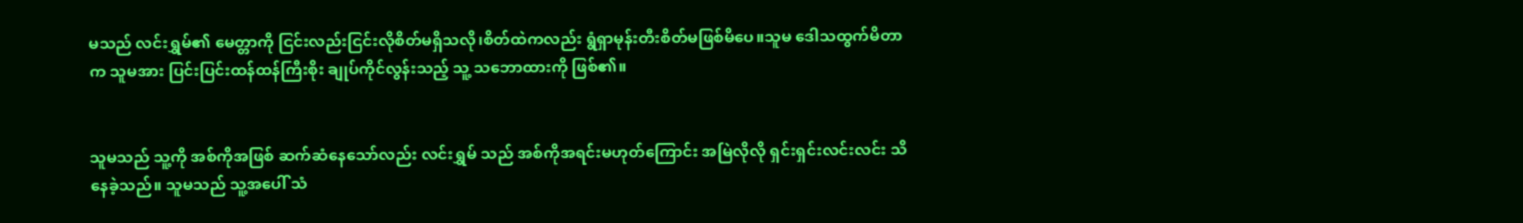မသည် လင်းရွှမ်၏ မေတ္တာကို ငြင်းလည်းငြင်းလိုစိတ်မရှိသလို၊စိတ်ထဲကလည်း ရွံရှာမုန်းတီးစိတ်မဖြစ်မိပေ။သူမ ဒေါသထွက်မိတာက သူမအား ပြင်းပြင်းထန်ထန်ကြီးစိုး ချုပ်ကိုင်လွန်းသည့် သူ့ သဘောထားကို ဖြစ်၏။


သူမသည် သူ့ကို အစ်ကိုအဖြစ် ဆက်ဆံနေသော်လည်း လင်းရွှမ် သည် အစ်ကိုအရင်းမဟုတ်ကြောင်း အမြဲလိုလို ရှင်းရှင်းလင်းလင်း သိနေခဲ့သည်။ သူမသည် သူ့အပေါ် သံ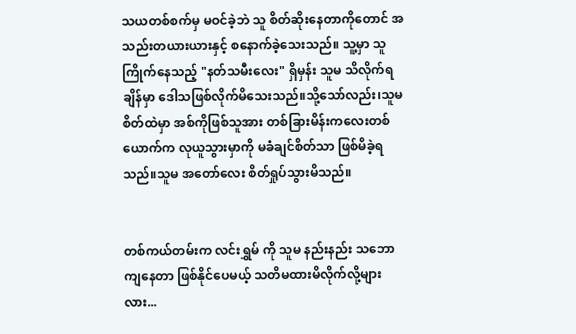သယတစ်စက်မှ မဝင်ခဲ့ဘဲ သူ စိတ်ဆိုးနေတာကိုတောင် အသည်းတယားယားနှင့် စနောက်ခဲ့သေးသည်။ သူ့မှာ သူကြိုက်နေသည့် "နတ်သမီးလေး" ရှိမှန်း သူမ သိလိုက်ရချိန်မှာ ဒေါသဖြစ်လိုက်မိသေးသည်။သို့သော်လည်း၊သူမ စိတ်ထဲမှာ အစ်ကိုဖြစ်သူအား တစ်ခြားမိန်းကလေးတစ်ယောက်က လုယူသွားမှာကို မခံချင်စိတ်သာ ဖြစ်မိခဲ့ရသည်။သူမ အတော်လေး စိတ်ရှုပ်သွားမိသည်။


တစ်ကယ်တမ်းက လင်းရွှမ် ကို သူမ နည်းနည်း သဘောကျနေတာ ဖြစ်နိုင်ပေမယ့် သတိမထားမိလိုက်လို့များလား...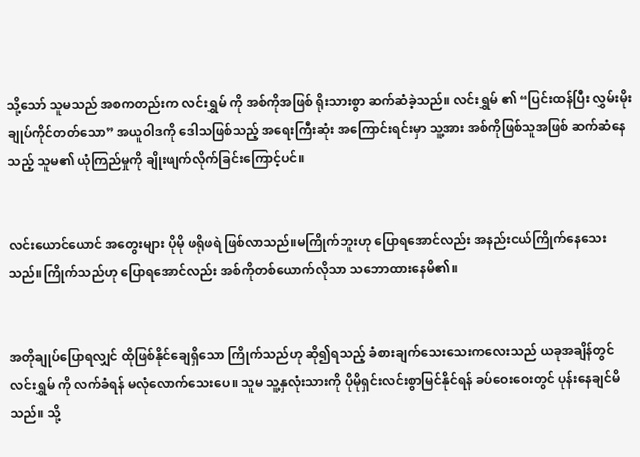သို့သော် သူမသည် အစကတည်းက လင်းရွှမ် ကို အစ်ကိုအဖြစ် ရိုးသားစွာ ဆက်ဆံခဲ့သည်။ လင်းရွှမ် ၏ “ပြင်းထန်ပြီး လွှမ်းမိုးချုပ်ကိုင်တတ်သော” အယူဝါဒကို ဒေါသဖြစ်သည့် အရေးကြီးဆုံး အကြောင်းရင်းမှာ သူ့အား အစ်ကိုဖြစ်သူအဖြစ် ဆက်ဆံနေသည့် သူမ၏ ယုံကြည်မှုကို ချိုးဖျက်လိုက်ခြင်းကြောင့်ပင်။


လင်းယောင်ယောင် အတွေးများ ပိုမို ဖရိုဖရဲ ဖြစ်လာသည်။မကြိုက်ဘူးဟု ပြောရအောင်လည်း အနည်းငယ်ကြိုက်နေသေးသည်။ကြိုက်သည်ဟု ပြောရအောင်လည်း အစ်ကိုတစ်ယောက်လိုသာ သဘောထားနေမိ၏။


အတိုချုပ်ပြောရလျှင် ထိုဖြစ်နိုင်ချေရှိသော ကြိုက်သည်ဟု ဆို၍ရသည့် ခံစားချက်သေးသေးကလေးသည် ယခုအချိန်တွင် လင်းရွှမ် ကို လက်ခံရန် မလုံလောက်သေးပေ။ သူမ သူ့နှလုံးသားကို ပိုမိုရှင်းလင်းစွာမြင်နိုင်ရန် ခပ်ဝေးဝေးတွင် ပုန်းနေချင်မိသည်။ သို့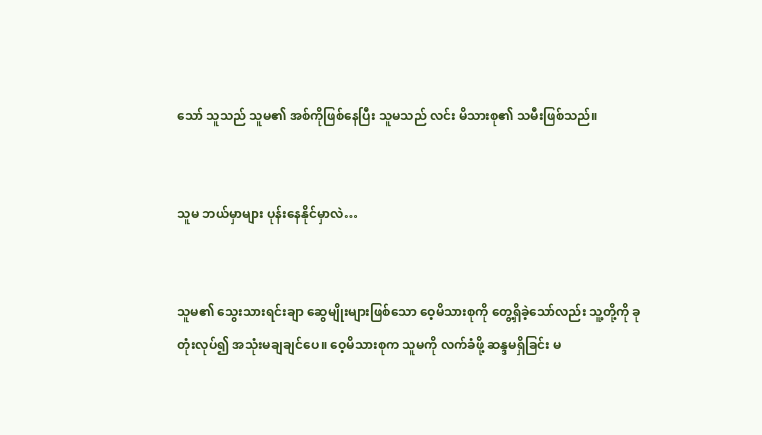သော် သူသည် သူမ၏ အစ်ကိုဖြစ်နေပြီး သူမသည် လင်း မိသားစု၏ သမီးဖြစ်သည်။


သူမ ဘယ်မှာများ ပုန်းနေနိုင်မှာလဲ…


သူမ၏ သွေးသားရင်းချာ ဆွေမျိုးများဖြစ်သော ဝေ့မိသားစုကို တွေ့ရှိခဲ့သော်လည်း သူ့တို့ကို ခုတုံးလုပ်၍ အသုံးမချချင်ပေ။ ဝေ့မိသားစုက သူမကို လက်ခံဖို့ ဆန္ဒမရှိခြင်း မ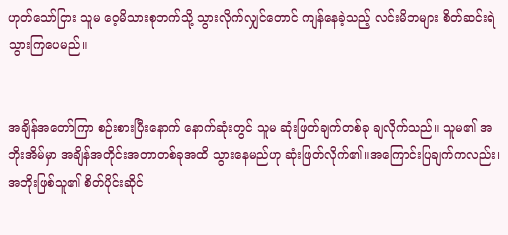ဟုတ်သော်ငြား သူမ ဝေ့မိသားစုဘက်သို့ သွားလိုက်လျှင်တောင် ကျန်နေခဲ့သည့် လင်းမိဘ‌များ စိတ်ဆင်းရဲသွားကြပေမည်။


အချိန်အတော်ကြာ စဉ်းစားပြီးနောက် နောက်ဆုံးတွင် သူမ ဆုံးဖြတ်ချက်တစ်ခု ချလိုက်သည်။ သူမ၏ အဘိုးအိမ်မှာ အချိန်အတိုင်းအတာတစ်ခုအထိ သွားနေမည်ဟု ဆုံးဖြတ်လိုက်၏။အကြောင်းပြချက်ကလည်း၊ အဘိုးဖြစ်သူ၏ စိတ်ပိုင်းဆိုင်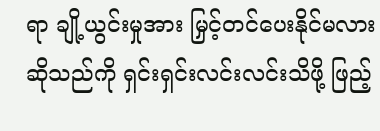ရာ ချို့ယွင်းမှုအား မြှင့်တင်ပေးနိုင်မလားဆိုသည်ကို ရှင်းရှင်းလင်းလင်းသိဖို့ ဖြည့်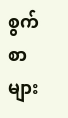စွက်စာများ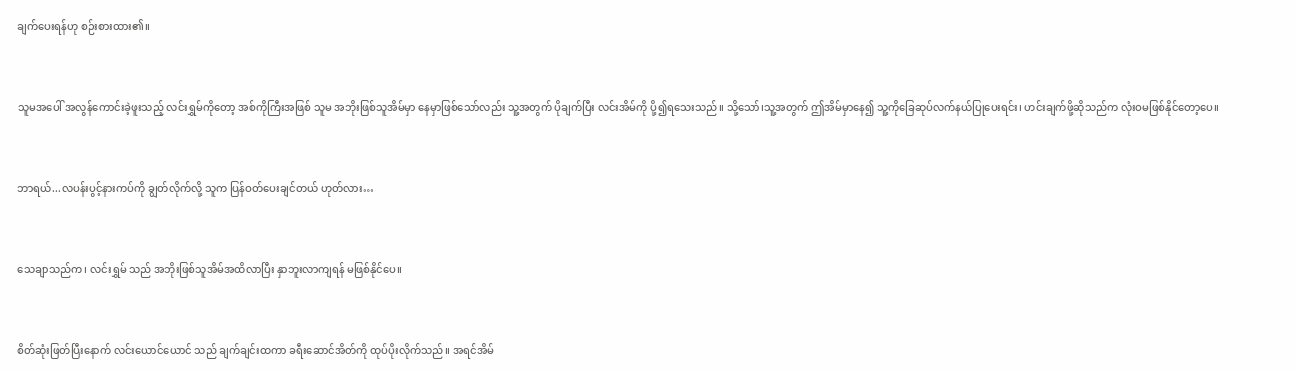ချက်ပေးရန်ဟု စဉ်းစားထား၏။


သူမအပေါ် အလွန်ကောင်းခဲ့ဖူးသည့် လင်းရွှမ်ကိုတော့ အစ်ကိုကြီးအဖြစ် သူမ အဘိုးဖြစ်သူအိမ်မှာ နေမှာဖြစ်သော်လည်း သူ့အတွက် ပိုချက်ပြီး လင်းအိမ်ကို ပို့၍ရသေးသည်။ သို့သော်၊သူ့အတွက် ဤအိမ်မှာနေ၍ သူ့ကိုခြေဆုပ်လက်နယ်ပြုပေးရင်း၊ ဟင်းချက်ဖို့ဆိုသည်က လုံးဝမဖြစ်နိုင်တော့ပေ။


ဘာရယ်...လပန်းပွင့်နားကပ်ကို ချွတ်လိုက်လို့ သူက ပြန်ဝတ်ပေးချင်တယ် ဟုတ်လား…


သေချာသည်က၊ လင်းရွှမ် သည် အဘိုးဖြစ်သူအိမ်အထိလာပြီး နှာဘူးလာကျရန် မဖြစ်နိုင်ပေ။


စိတ်ဆုံးဖြတ်ပြီးနောက် လင်းယောင်ယောင် သည် ချက်ချင်းထကာ ခရီးဆောင်အိတ်ကို ထုပ်ပိုးလိုက်သည်။ အရင်အိမ်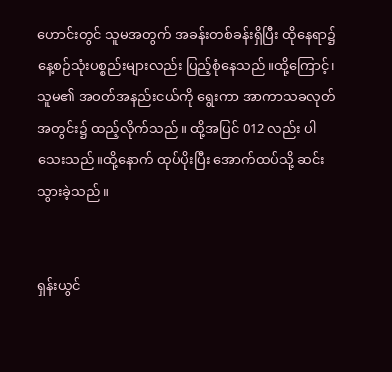ဟောင်းတွင် သူမအတွက် အခန်းတစ်ခန်းရှိပြီး ထိုနေရာ၌ နေ့စဉ်သုံးပစ္စည်းများလည်း ပြည့်စုံနေသည်။ထို့ကြောင့်၊သူမ၏ အဝတ်အနည်းငယ်ကို ရွေးကာ အာကာသခလုတ်အတွင်း၌ ထည့်လိုက်သည်။ ထို့အပြင် 012 လည်း ပါသေးသည်။ထို့နောက် ထုပ်ပိုးပြီး အောက်ထပ်သို့ ဆင်းသွားခဲ့သည်။


ရှန်းယွင်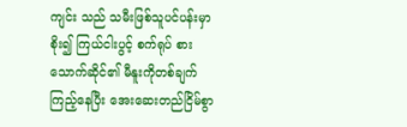ကျင်း သည် သမီးဖြစ်သူပင်ပန်းမှာစိုး၍ ကြယ်ငါးပွင့် စက်ရုပ် စားသောက်ဆိုင်၏ မီနူးကိုတစ်ချက် ကြည့်နေပြီး အေးဆေးတည်ငြိမ်စွာ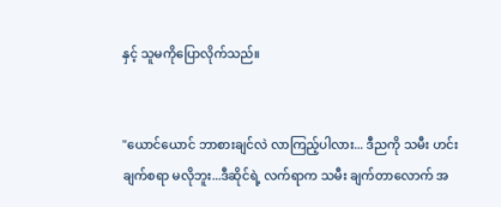နှင့် သူမကိုပြောလိုက်သည်။


"ယောင်ယောင် ဘာစားချင်လဲ လာကြည့်ပါလား... ဒီညကို သမီး ဟင်းချက်စရာ မလိုဘူး...ဒီဆိုင်ရဲ့ လက်ရာက သမီး ချက်တာလောက် အ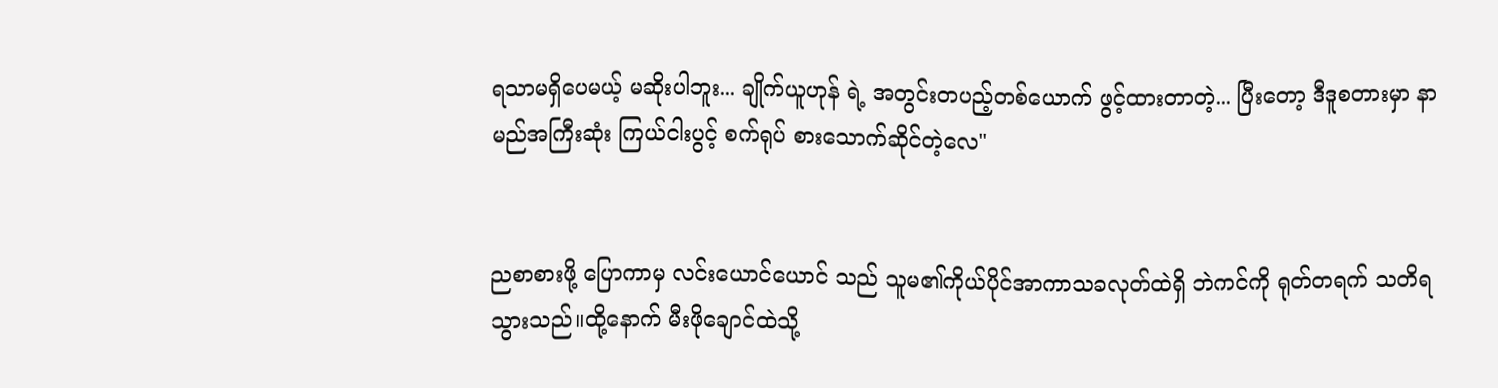ရသာမရှိပေမယ့် မဆိုးပါဘူး... ချိုက်ယူဟုန် ရဲ့ အတွင်းတပည့်တစ်ယောက် ဖွင့်ထားတာတဲ့... ပြီးတော့ ဒီဒူစတားမှာ နာမည်အကြီးဆုံး ကြယ်ငါးပွင့် စက်ရုပ် စားသောက်ဆိုင်တဲ့လေ"


ညစာစားဖို့ ပြောကာမှ လင်းယောင်ယောင် သည် သူမ၏ကိုယ်ပိုင်အာကာသခလုတ်ထဲရှိ ဘဲကင်ကို ရုတ်တရက် သတိရသွားသည်။ထို့နောက် မီးဖိုချောင်ထဲသို့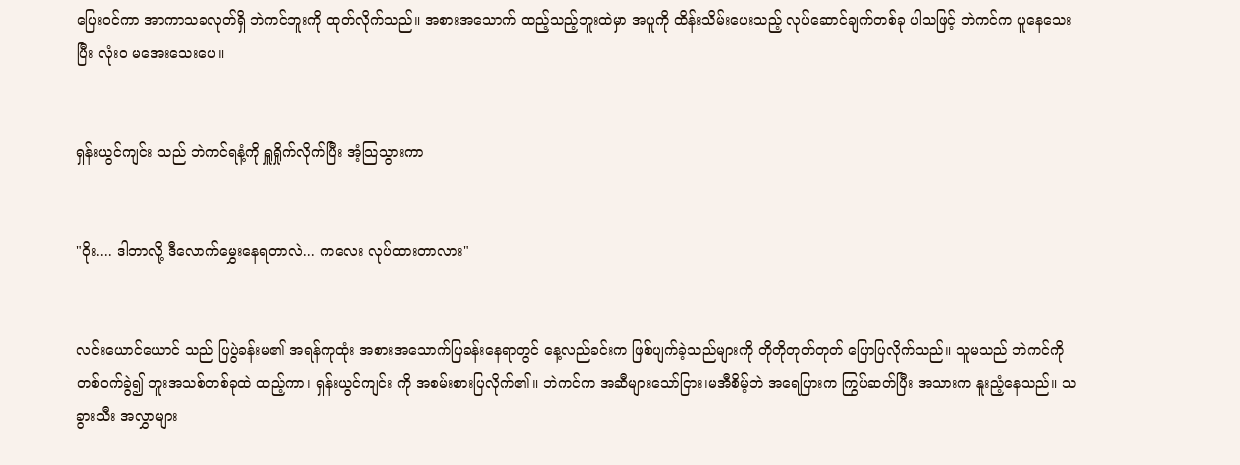ပြေးဝင်ကာ အာကာသခလုတ်ရှိ ဘဲကင်ဘူးကို ထုတ်လိုက်သည်။ အစားအသောက် ထည့်သည့်ဘူးထဲမှာ အပူကို ထိန်းသိမ်းပေးသည့် လုပ်ဆောင်ချက်တစ်ခု ပါသဖြင့် ဘဲကင်က ပူနေသေးပြီး လုံးဝ မအေးသေးပေ။


ရှန်းယွင်ကျင်း သည် ဘဲကင်ရနံ့ကို ရှူရှိုက်လိုက်ပြီး အံ့သြသွားကာ


"ဝိုး.... ဒါဘာလို့ ဒီလောက်မွှေးနေရတာလဲ... ကလေး လုပ်ထားတာလား"


လင်းယောင်ယောင် သည် ပြပွဲခန်းမ၏ အရန်ကုထုံး အစားအသောက်ပြခန်းနေရာတွင် နေ့လည်ခင်းက ဖြစ်ပျက်ခဲ့သည်များကို တိုတိုတုတ်တုတ် ပြောပြလိုက်သည်။ သူမသည် ဘဲကင်ကို တစ်ဝက်ခွဲ၍ ဘူးအသစ်တစ်ခုထဲ ထည့်ကာ၊ ရှန်းယွင်ကျင်း ကို အစမ်းစားပြလိုက်၏။ ဘဲကင်က အဆီများသော်ငြား၊မအီစိမ့်ဘဲ အရေပြားက ကြွပ်ဆတ်ပြီး အသားက နူးညံ့နေသည်။ သခွားသီး အလွှာများ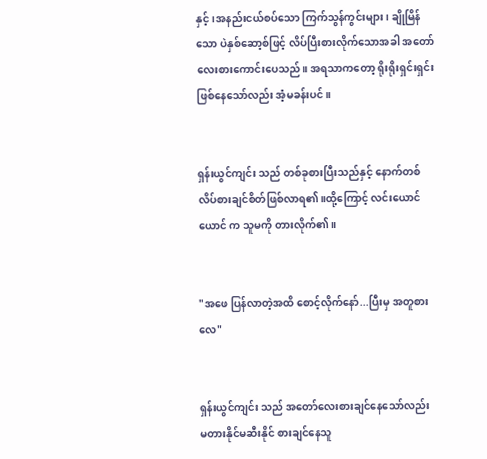နှင့်၊အနည်းငယ်စပ်သော ကြက်သွန်ကွင်းများ၊ ချိုမြိန်သော ပဲနှစ်ဆော့စ်ဖြင့် လိပ်ပြီးစားလိုက်သောအခါ အတော်လေးစားကောင်းပေသည်။ အရသာကတော့ ရိုးရိုးရှင်းရှင်းဖြစ်နေသော်လည်း အံ့မခန်းပင်။


ရှန်းယွင်ကျင်း သည် တစ်ခုစားပြီးသည်နှင့် နောက်တစ်လိပ်စားချင်စိတ်ဖြစ်လာရ၏။ထို့ကြောင့် လင်းယောင်ယောင် က သူမကို တားလိုက်၏။


"အဖေ ပြန်လာတဲ့အထိ စောင့်လိုက်နော်...ပြီးမှ အတူစားလေ"


ရှန်းယွင်ကျင်း သည် အတော်လေးစားချင်နေသော်လည်း မတားနိုင်မဆီးနိုင် စားချင်နေသူ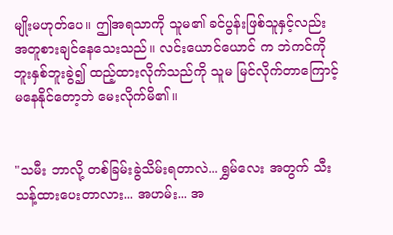မျိုးမဟုတ်ပေ။ ဤအရသာကို သူမ၏ ခင်ပွန်းဖြစ်သူနှင့်လည်း အတူစားချင်နေသေးသည်။ လင်းယောင်ယောင် က ဘဲကင်ကို ဘူးနှစ်ဘူးခွဲ၍ ထည့်ထားလိုက်သည်ကို သူမ မြင်လိုက်တာကြောင့် မနေနိုင်တော့ဘဲ မေးလိုက်မိ၏။


"သမီး ဘာလို့ တစ်ခြမ်းခွဲသိမ်းရတာလဲ... ရွှမ်လေး အတွက် သီးသန့်ထားပေးတာလား... အဟမ်း... အ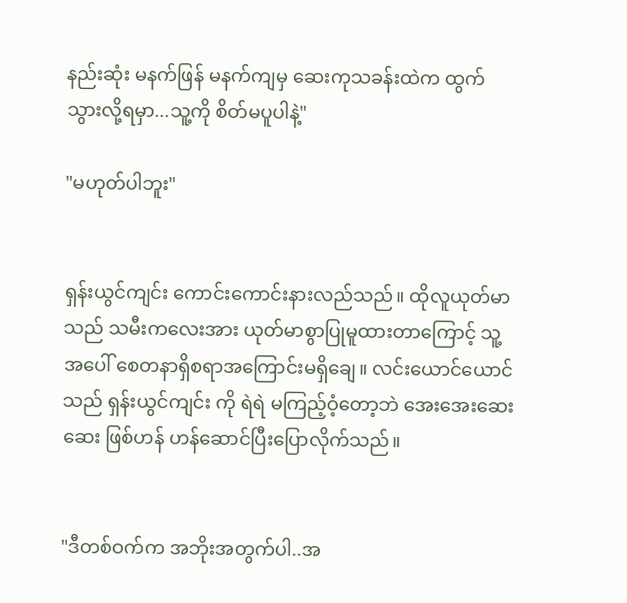နည်းဆုံး မနက်ဖြန် မနက်ကျမှ ဆေးကုသခန်းထဲက ထွက်သွားလို့ရမှာ...သူ့ကို စိတ်မပူပါနဲ့"

"မဟုတ်ပါဘူး"


ရှန်းယွင်ကျင်း ကောင်းကောင်းနားလည်သည်။ ထိုလူယုတ်မာသည် သမီးကလေးအား ယုတ်မာစွာပြုမူထားတာကြောင့် သူ့အပေါ် စေတနာရှိစရာအကြောင်းမရှိချေ။ လင်းယောင်ယောင် သည် ရှန်းယွင်ကျင်း ကို ရဲရဲ မကြည့်ဝံ့တော့ဘဲ အေးအေးဆေးဆေး ဖြစ်ဟန် ဟန်ဆောင်ပြီးပြောလိုက်သည်။


"ဒီတစ်ဝက်က အဘိုးအတွက်ပါ..အ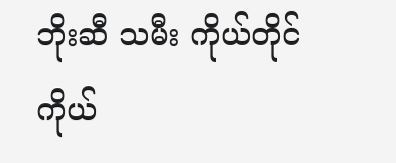ဘိုးဆီ သမီး ကိုယ်တိုင်ကိုယ်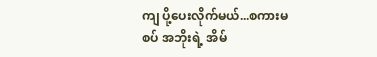ကျ ပို့ပေးလိုက်မယ်...စကားမစပ် အဘိုးရဲ့ အိမ်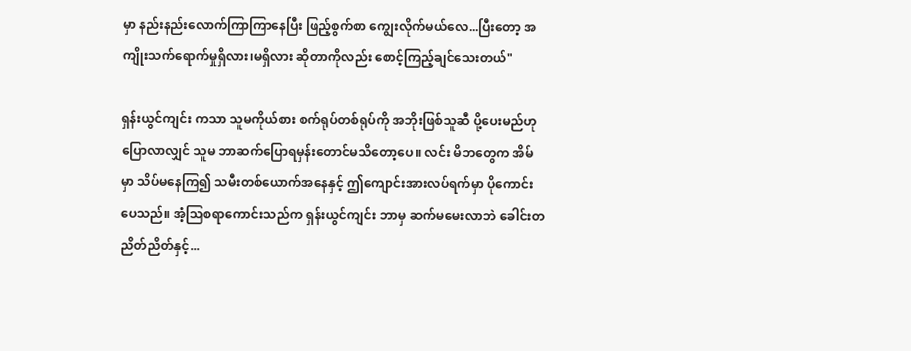မှာ နည်းနည်းလောက်ကြာကြာနေပြီး ဖြည့်စွက်စာ ကျွေးလိုက်မယ်လေ...ပြီးတော့ အကျိုးသက်ရောက်မှုရှိလား၊မရှိလား ဆိုတာကိုလည်း စောင့်ကြည့်ချင်သေးတယ်"

ရှန်းယွင်ကျင်း ကသာ သူမကိုယ်စား စက်ရုပ်တစ်ရုပ်ကို အဘိုးဖြစ်သူဆီ ပို့ပေးမည်ဟု ပြောလာလျှင် သူမ ဘာဆက်ပြောရမှန်းတောင်မသိတော့ပေ။ လင်း မိဘတွေက အိမ်မှာ သိပ်မနေကြ၍ သမီးတစ်ယောက်အနေနှင့် ဤကျောင်းအားလပ်ရက်မှာ ပိုကောင်းပေသည်။ အံ့သြစရာကောင်းသည်က ရှန်းယွင်ကျင်း ဘာမှ ဆက်မမေးလာဘဲ ခေါင်းတညိတ်ညိတ်နှင့်...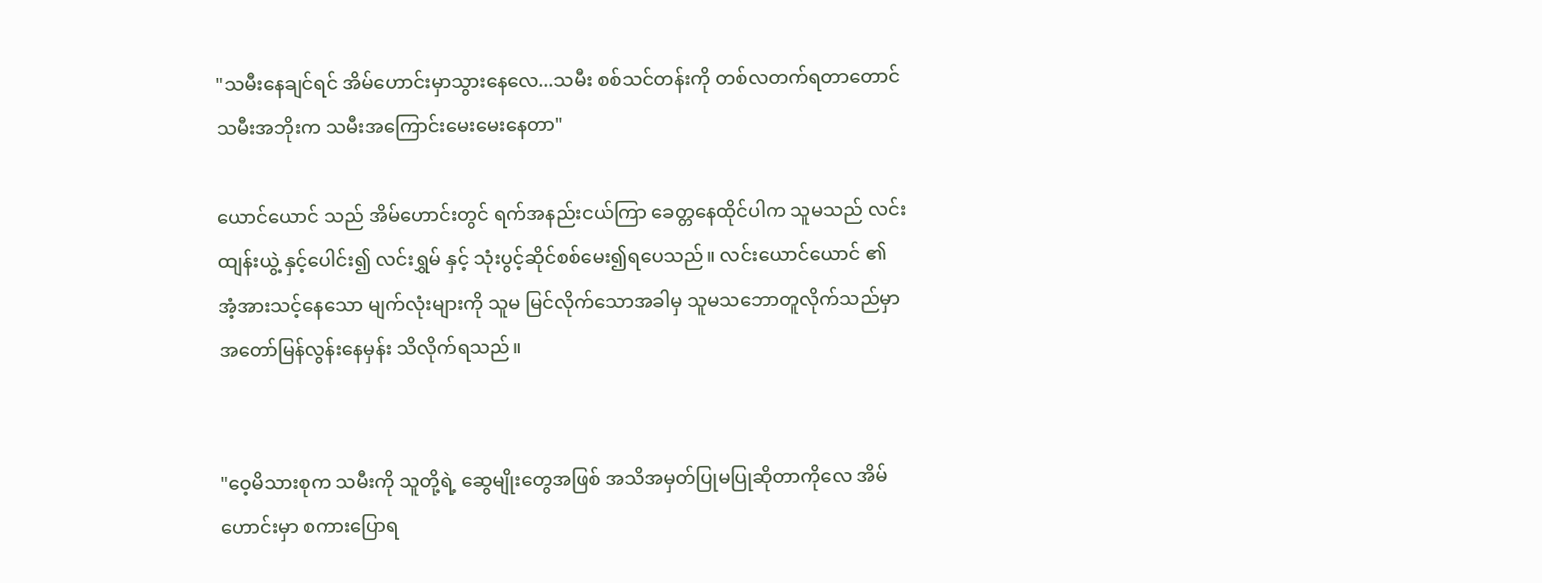"သမီးနေချင်ရင် အိမ်ဟောင်းမှာသွားနေလေ...သမီး စစ်သင်တန်းကို တစ်လတက်ရတာတောင် သမီးအဘိုးက သမီးအကြောင်းမေးမေးနေတာ"

ယောင်ယောင် သည် အိမ်ဟောင်းတွင် ရက်အနည်းငယ်ကြာ ခေတ္တနေထိုင်ပါက သူမသည် လင်းထျန်းယွဲ့ နှင့်ပေါင်း၍ လင်းရွှမ် နှင့် သုံးပွင့်ဆိုင်စစ်မေး၍ရပေသည်။ လင်းယောင်ယောင် ၏ အံ့အားသင့်နေသော မျက်လုံးများကို သူမ မြင်လိုက်သောအခါမှ သူမသဘောတူလိုက်သည်မှာ အတော်မြန်လွန်းနေမှန်း သိလိုက်ရသည်။


"ဝေ့မိသားစုက သမီးကို သူတို့ရဲ့ ဆွေမျိုးတွေအဖြစ် အသိအမှတ်ပြုမပြုဆိုတာကိုလေ အိမ်ဟောင်းမှာ စကားပြောရ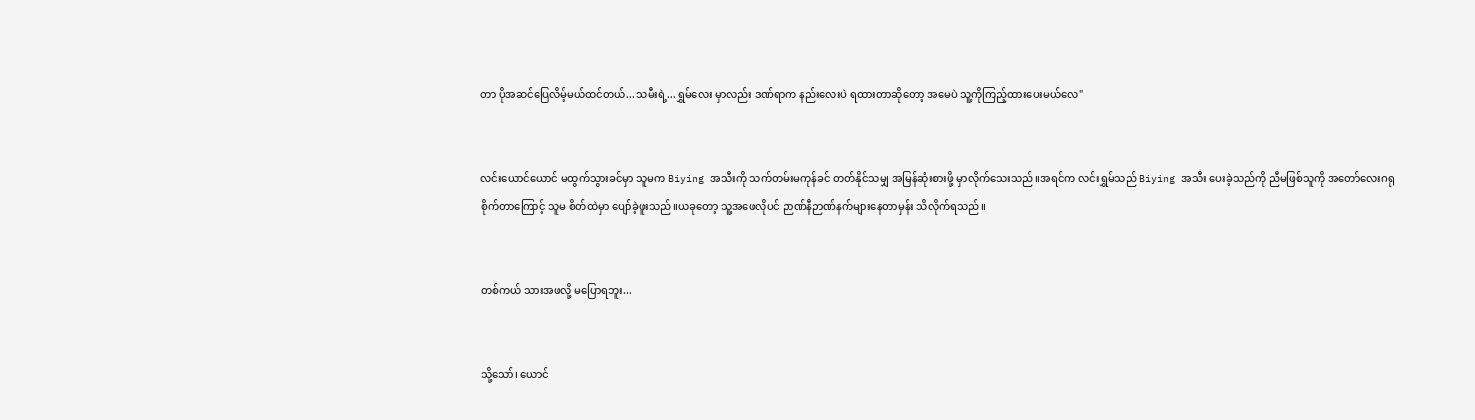တာ ပိုအဆင်ပြေလိမ့်မယ်ထင်တယ်...သမီးရဲ့...ရွှမ်လေး မှာလည်း ဒဏ်ရာက နည်းလေးပဲ ရထားတာဆိုတော့ အမေပဲ သူ့ကိုကြည့်ထားပေးမယ်လေ"


လင်းယောင်ယောင် မထွက်သွားခင်မှာ သူမက Biying အသီးကို သက်တမ်းမကုန်ခင် တတ်နိုင်သမျှ အမြန်ဆုံးစားဖို့ မှာလိုက်သေးသည်။အရင်က လင်းရွှမ်သည် Biying အသီး ပေးခဲ့သည်ကို ညီမဖြစ်သူကို အတော်လေးဂရုစိုက်တာကြောင့် သူမ စိတ်ထဲမှာ ပျော်ခဲ့ဖူးသည်။ယခုတော့ သူ့အဖေလိုပင် ဉာဏ်နီဉာဏ်နက်များနေတာမှန်း သိလိုက်ရသည်။


တစ်ကယ် သားအဖလို့ မပြောရဘူး...


သို့သော်၊ ယောင်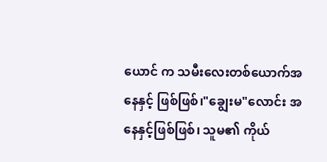ယောင် က သမီးလေးတစ်ယောက်အနေနှင့် ဖြစ်ဖြစ်၊"ချွေးမ"လောင်း အနေနှင့်ဖြစ်ဖြစ်၊ သူမ၏ ကိုယ်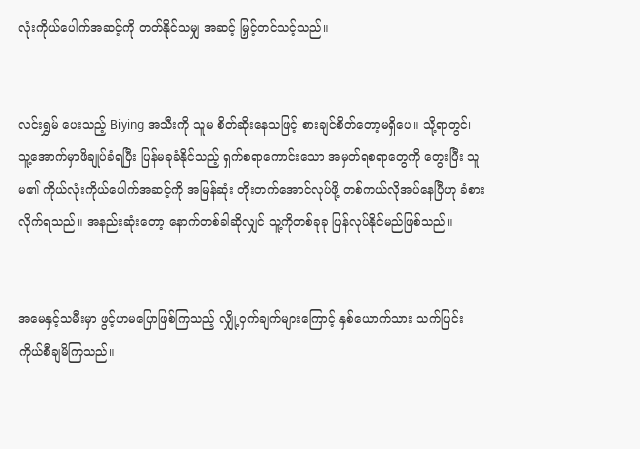လုံးကိုယ်ပေါက်အဆင့်ကို တတ်နိုင်သမျှ အဆင့် မြှင့်တင်သင့်သည်။


လင်းရွှမ် ပေးသည့် Biying အသီးကို သူမ စိတ်ဆိုးနေသဖြင့် စားချင်စိတ်တော့မရှိပေ။ သို့ရာတွင်၊ သူ့အောက်မှာဖိချုပ်ခံရပြီး ပြန်မခုခံနိုင်သည့် ရှက်စရာကောင်းသော အမှတ်ရစရာတွေကို တွေးပြီး သူမ၏ ကိုယ်လုံးကိုယ်ပေါက်အဆင့်ကို အမြန်ဆုံး တိုးတက်အောင်လုပ်ဖို့ တစ်ကယ်လိုအပ်နေပြီဟု ခံစားလိုက်ရသည်။ အနည်းဆုံးတော့ နောက်တစ်ခါဆိုလျှင် သူ့ကိုတစ်ခုခု ပြန်လုပ်နိုင်မည်ဖြစ်သည်။


အမေနှင့်သမီးမှာ ဖွင့်ဟမပြောဖြစ်ကြသည့် လျှို့ဝှက်ချက်များကြောင့် နှစ်ယောက်သား သက်ပြင်းကိုယ်စီချမိကြသည်။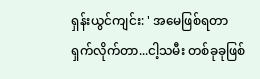ရှန်းယွင်ကျင်း: ' အမေဖြစ်ရတာ ရှက်လိုက်တာ...ငါ့သမီး တစ်ခုခုဖြစ်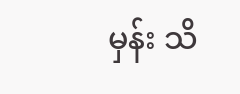မှန်း သိ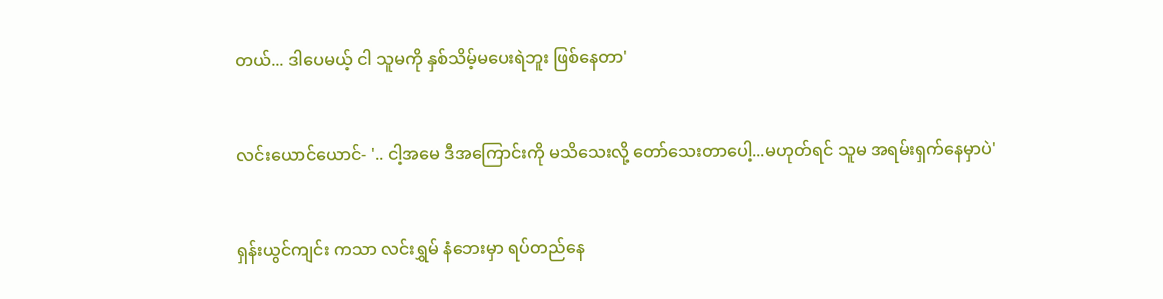တယ်... ဒါပေမယ့် ငါ သူမကို နှစ်သိမ့်မပေးရဲဘူး ဖြစ်နေတာ'


လင်းယောင်ယောင်- '.. ငါ့အမေ ဒီအကြောင်းကို မသိသေးလို့ တော်သေးတာပေါ့...မဟုတ်ရင် သူမ အရမ်းရှက်နေမှာပဲ'


ရှန်းယွင်ကျင်း ကသာ လင်းရွှမ် နံဘေးမှာ ရပ်တည်နေ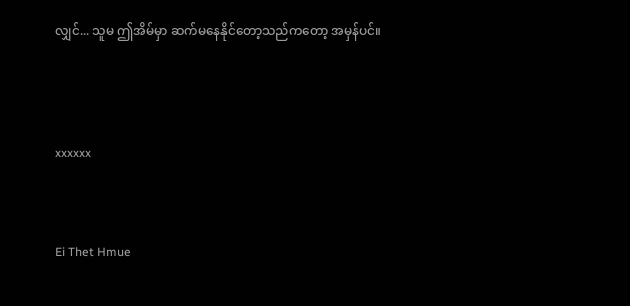လျှင်... သူမ ဤအိမ်မှာ ဆက်မနေနိုင်တော့သည်ကတော့ အမှန်ပင်။




xxxxxx



Ei Thet Hmue